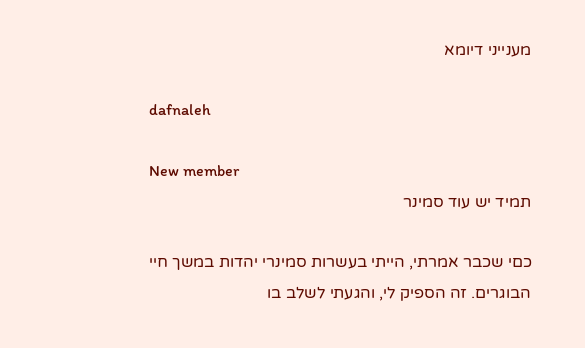מענייני דיומא

dafnaleh

New member
תמיד יש עוד סמינר

כםי שכבר אמרתי, הייתי בעשרות סמינרי יהדות במשך חיי הבוגרים. זה הספיק לי, והגעתי לשלב בו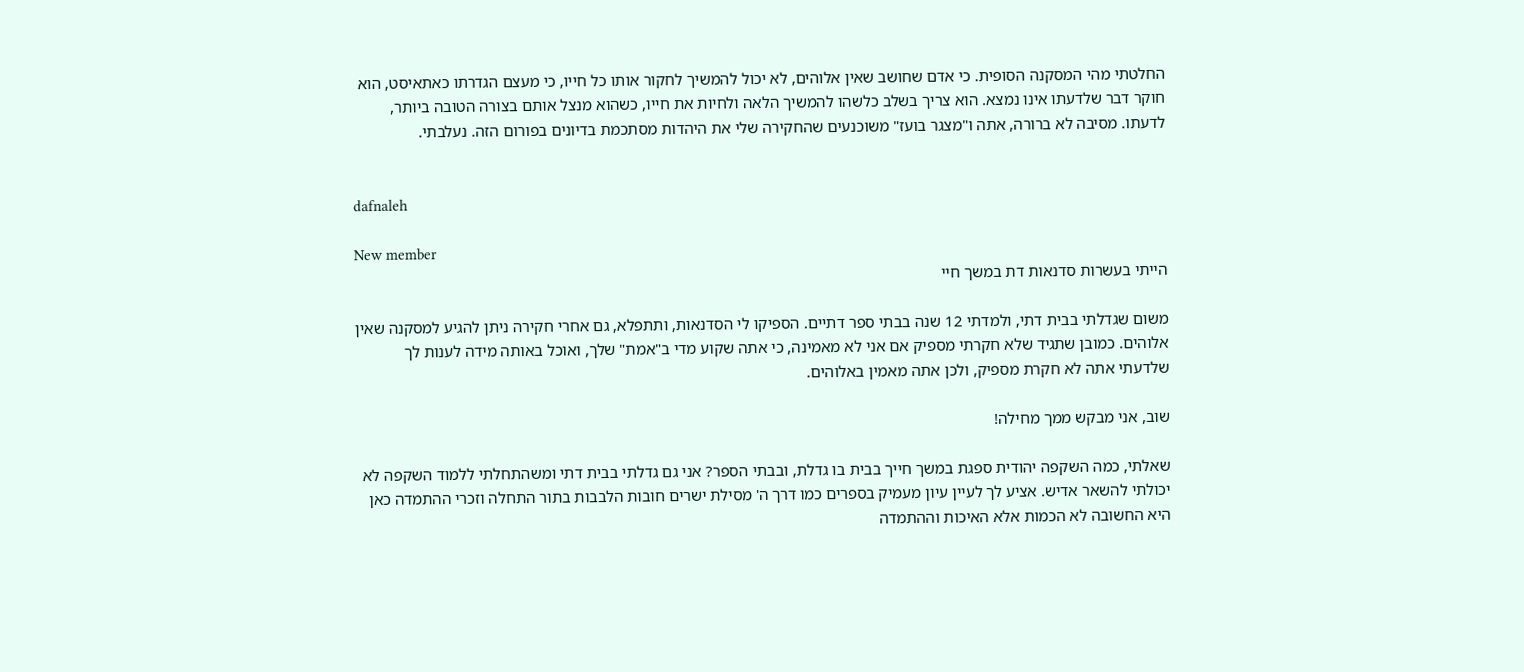החלטתי מהי המסקנה הסופית. כי אדם שחושב שאין אלוהים, לא יכול להמשיך לחקור אותו כל חייו, כי מעצם הגדרתו כאתאיסט, הוא חוקר דבר שלדעתו אינו נמצא. הוא צריך בשלב כלשהו להמשיך הלאה ולחיות את חייו, כשהוא מנצל אותם בצורה הטובה ביותר, לדעתו. מסיבה לא ברורה, אתה ו"מצגר בועז" משוכנעים שהחקירה שלי את היהדות מסתכמת בדיונים בפורום הזה. נעלבתי.


dafnaleh

New member
הייתי בעשרות סדנאות דת במשך חיי

משום שגדלתי בבית דתי, ולמדתי 12 שנה בבתי ספר דתיים. הספיקו לי הסדנאות, ותתפלא, גם אחרי חקירה ניתן להגיע למסקנה שאין אלוהים. כמובן שתגיד שלא חקרתי מספיק אם אני לא מאמינה, כי אתה שקוע מדי ב"אמת" שלך, ואוכל באותה מידה לענות לך שלדעתי אתה לא חקרת מספיק, ולכן אתה מאמין באלוהים.

שוב, אני מבקש ממך מחילה!

שאלתי, כמה השקפה יהודית ספגת במשך חייך בבית בו גדלת, ובבתי הספר? אני גם גדלתי בבית דתי ומשהתחלתי ללמוד השקפה לא יכולתי להשאר אדיש. אציע לך לעיין עיון מעמיק בספרים כמו דרך ה' מסילת ישרים חובות הלבבות בתור התחלה וזכרי ההתמדה כאן היא החשובה לא הכמות אלא האיכות וההתמדה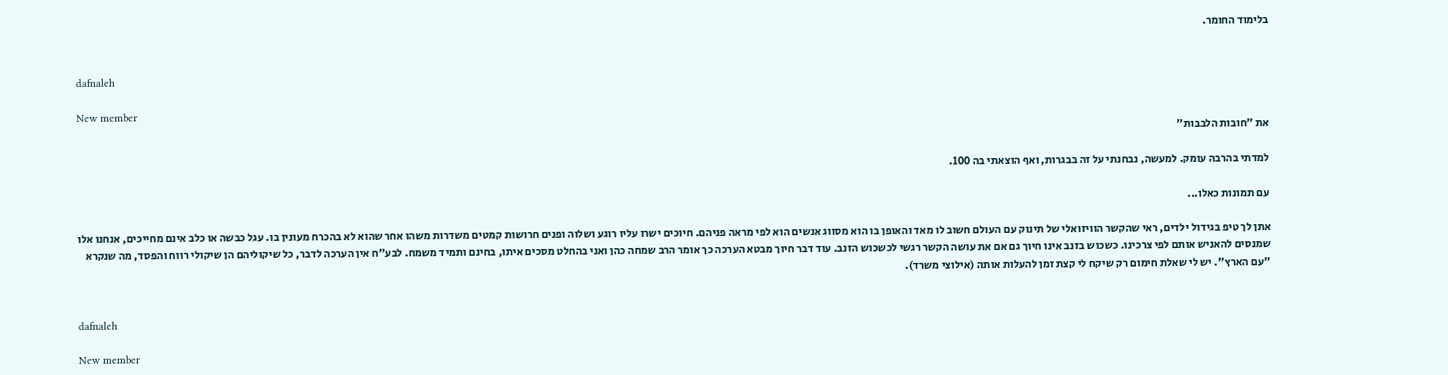בלימוד החומר.


dafnaleh

New member
את "חובות הלבבות"

למדתי בהרבה עומק. למעשה, נבחנתי על זה בבגרות, ואף הוצאתי בה 100.

עם תמונות כאלו...

אתן לך טיפ בגידול ילדים, ראי שהקשר הוויזואלי של תינוק עם העולם חשוב לו מאד והאופן בו הוא מסווג אנשים הוא לפי מראה פניהם. חיוכים ישרו עליו רוגע ושלוה ופנים חרושות קמטים משדרות משהו אחר שהוא לא בהכרח מעונין בו. עגל כבשה או כלב אינם מחייכים, אנחנו אלו שמנסים להאניש אותם לפי צרכינו. כשכוש בזנב אינו חיוך גם אם את עושה הקשר רגשי לכשכוש הזנב. עוד דבר חיוך מבטא הערכה כך אומר הרב שמחה כהן ואני בהחלט מסכים איתו, בחינם ותמיד משמח. לבע"ח אין הערכה לדבר, כל שיקוליהם הן שיקולי רווח והפסד, מה שנקרא "עם הארץ". יש לי שאלת חימום רק שיקח לי קצת זמן להעלות אותה (אילוצי משרד).


dafnaleh

New member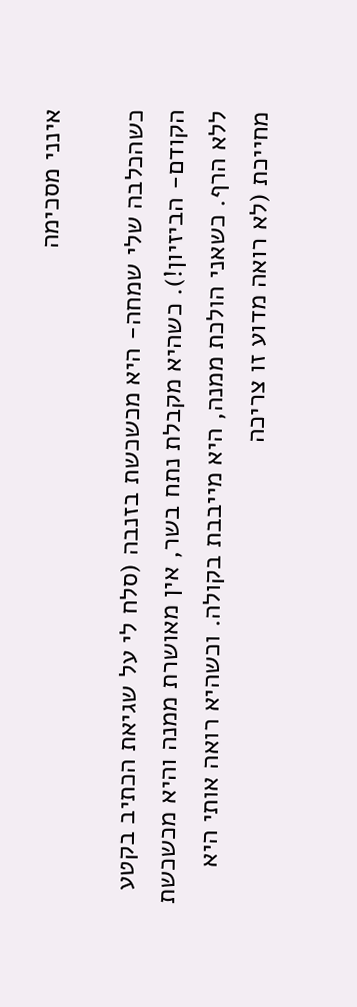אינני מסכימה

כשהכלבה שלי שמחה- היא מכשכשת בזנבה (סלח לי על שגיאת הכתיב בקטע הקודם- הביזיון!). כשהיא מקבלת נתח בשר, אין מאושרת ממנה והיא מכשכשת ללא הרף. כשאני הולכת ממנה, היא מייבבת בקולה. וכשהיא רואה אותי היא מחייכת (לא רואה מדוע זו צריכה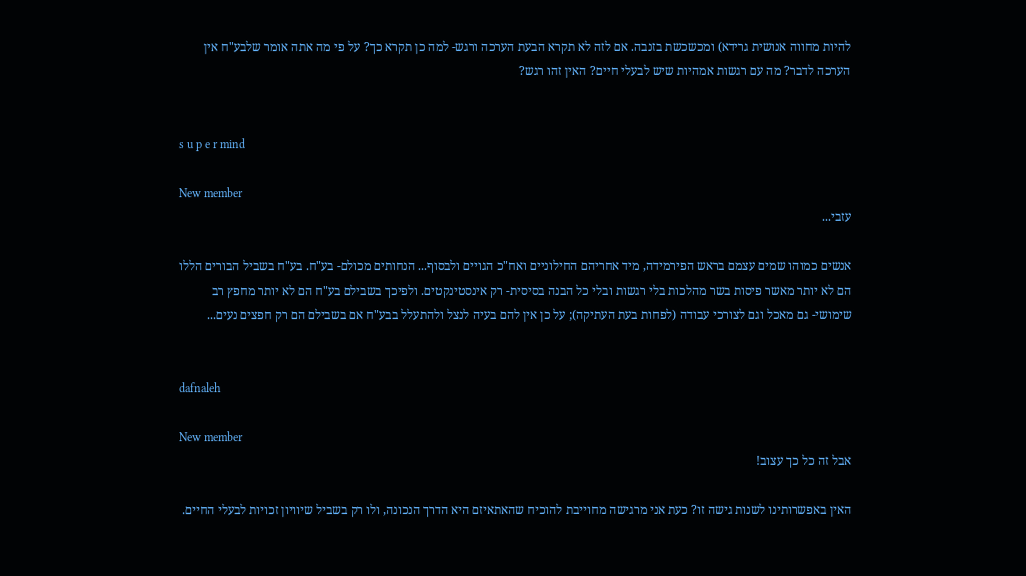להיות מחווה אנושית גרידא) ומכשכשת בזנבה. אם לזה לא תקרא הבעת הערכה ורגש- למה כן תקרא כך? על פי מה אתה אומר שלבע"ח אין הערכה לדבר? מה עם רגשות אמהיות שיש לבעלי חיים? האין זהו רגש?


s u p e r mind

New member
עזבי...

אנשים כמוהו שמים עצמם בראש הפירמידה, מיד אחריהם החילוניים ואח"כ הגויים ולבסוף... הנחותים מכולם- בע"ח. בע"ח בשביל הבורים הללו הם לא יותר מאשר פיסות בשר מהלכות בלי רגשות ובלי כל הבנה בסיסית- רק אינסטינקטים. ולפיכך בשבילם בע"ח הם לא יותר מחפץ רב שימושי- גם מאכל וגם לצורכי עבודה (לפחות בעת העתיקה); על כן אין להם בעיה לנצל ולהתעלל בבע"ח אם בשבילם הם רק חפצים נעים...


dafnaleh

New member
אבל זה כל כך עצוב!

האין באפשרותינו לשנות גישה זו? כעת אני מרגישה מחוייבת להוכיח שהאתאיזם היא הדרך הנכונה, ולו רק בשביל שיוויון זכויות לבעלי החיים.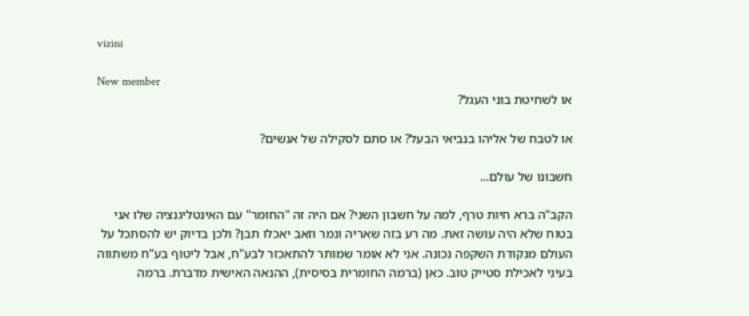vizini

New member
או לשחיטת בוני העגל?

או לטבח של אליהו בנביאי הבעל? או סתם לסקילה של אנשים?

חשבונו של עולם...

הקב"ה ברא חיות טרף, למה על חשבון השני? אם היה זה "החומר" עם האינטליגנציה שלו אני בטוח שלא היה עושה זאת. מה רע בזה שאריה ונמר וזאב יאכלו תבן? ולכן בדיוק יש להסתכל על העולם מנקודת השקפה נכונה. אני לא אומר שמותר להתאכזר לבע"ח, אבל ליטוף בע"ח משתווה בעיני לאכילת סטייק טוב. כאן (ברמה החומרית בסיסית), ההנאה האישית מדברת. ברמה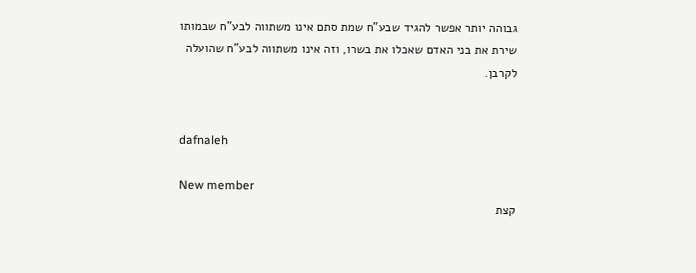גבוהה יותר אפשר להגיד שבע"ח שמת סתם אינו משתווה לבע"ח שבמותו שירת את בני האדם שאכלו את בשרו, וזה אינו משתווה לבע"ח שהועלה לקרבן.


dafnaleh

New member
קצת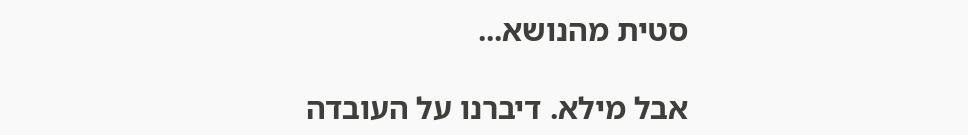סטית מהנושא...

אבל מילא. דיברנו על העובדה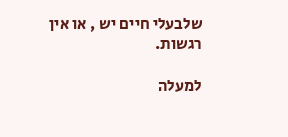שלבעלי חיים יש , או אין רגשות.

למעלה